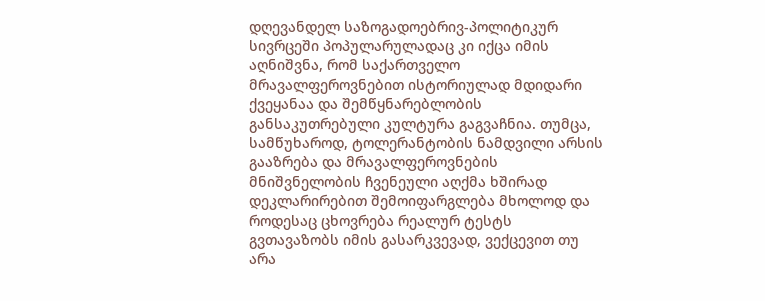დღევანდელ საზოგადოებრივ-პოლიტიკურ სივრცეში პოპულარულადაც კი იქცა იმის აღნიშვნა, რომ საქართველო მრავალფეროვნებით ისტორიულად მდიდარი ქვეყანაა და შემწყნარებლობის განსაკუთრებული კულტურა გაგვაჩნია. თუმცა, სამწუხაროდ, ტოლერანტობის ნამდვილი არსის გააზრება და მრავალფეროვნების მნიშვნელობის ჩვენეული აღქმა ხშირად დეკლარირებით შემოიფარგლება მხოლოდ და როდესაც ცხოვრება რეალურ ტესტს გვთავაზობს იმის გასარკვევად, ვექცევით თუ არა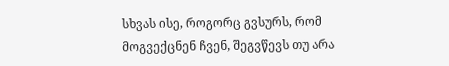სხვას ისე, როგორც გვსურს, რომ მოგვექცნენ ჩვენ, შეგვწევს თუ არა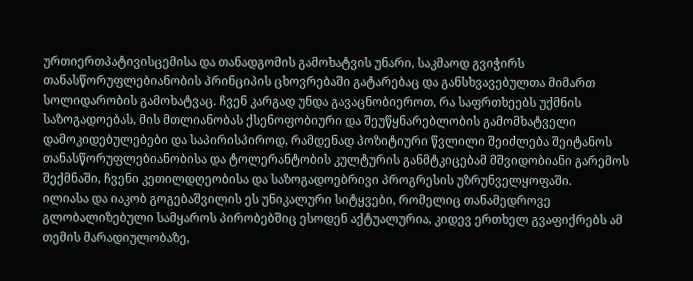ურთიერთპატივისცემისა და თანადგომის გამოხატვის უნარი, საკმაოდ გვიჭირს თანასწორუფლებიანობის პრინციპის ცხოვრებაში გატარებაც და განსხვავებულთა მიმართ სოლიდარობის გამოხატვაც. ჩვენ კარგად უნდა გავაცნობიეროთ, რა საფრთხეებს უქმნის საზოგადოებას, მის მთლიანობას ქსენოფობიური და შეუწყნარებლობის გამომხატველი დამოკიდებულებები და საპირისპიროდ, რამდენად პოზიტიური წვლილი შეიძლება შეიტანოს თანასწორუფლებიანობისა და ტოლერანტობის კულტურის განმტკიცებამ მშვიდობიანი გარემოს შექმნაში, ჩვენი კეთილდღეობისა და საზოგადოებრივი პროგრესის უზრუნველყოფაში.
ილიასა და იაკობ გოგებაშვილის ეს უნიკალური სიტყვები, რომელიც თანამედროვე გლობალიზებული სამყაროს პირობებშიც ესოდენ აქტუალურია, კიდევ ერთხელ გვაფიქრებს ამ თემის მარადიულობაზე,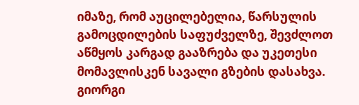იმაზე, რომ აუცილებელია, წარსულის გამოცდილების საფუძველზე, შევძლოთ აწმყოს კარგად გააზრება და უკეთესი მომავლისკენ სავალი გზების დასახვა.
გიორგი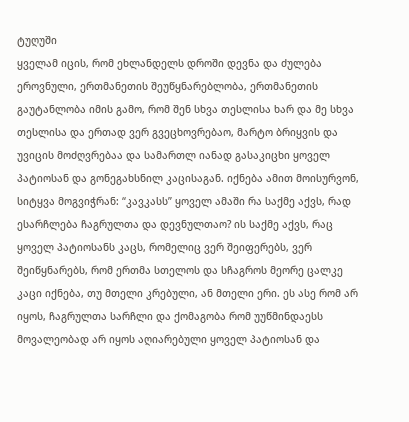ტუღუში
ყველამ იცის, რომ ეხლანდელს დროში დევნა და ძულება ეროვნული, ერთმანეთის შეუწყნარებლობა, ერთმანეთის გაუტანლობა იმის გამო, რომ შენ სხვა თესლისა ხარ და მე სხვა თესლისა და ერთად ვერ გვეცხოვრებაო, მარტო ბრიყვის და უვიცის მოძღვრებაა და სამართლ იანად გასაკიცხი ყოველ პატიოსან და გონეგახსნილ კაცისაგან. იქნება ამით მოისურვონ, სიტყვა მოგვიჭრან: “კავკასს” ყოველ ამაში რა საქმე აქვს, რად ესარჩლება ჩაგრულთა და დევნულთაო? ის საქმე აქვს, რაც ყოველ პატიოსანს კაცს, რომელიც ვერ შეიფერებს, ვერ შეიწყნარებს, რომ ერთმა სთელოს და სჩაგროს მეორე ცალკე კაცი იქნება, თუ მთელი კრებული, ან მთელი ერი. ეს ასე რომ არ იყოს, ჩაგრულთა სარჩლი და ქომაგობა რომ უუწმინდაესს მოვალეობად არ იყოს აღიარებული ყოველ პატიოსან და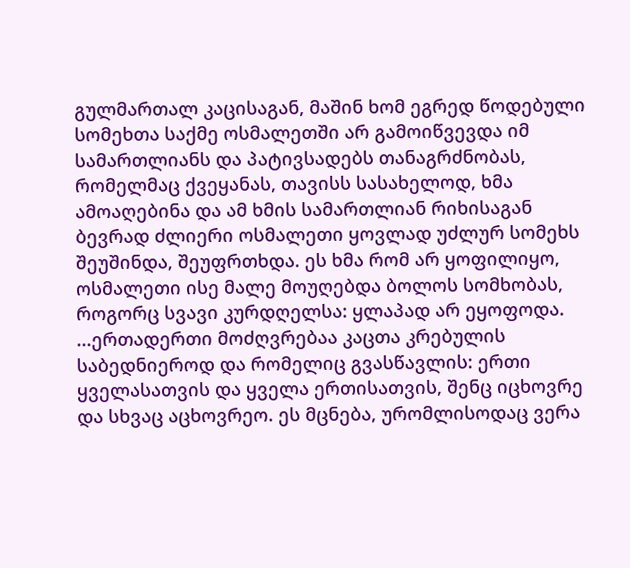გულმართალ კაცისაგან, მაშინ ხომ ეგრედ წოდებული სომეხთა საქმე ოსმალეთში არ გამოიწვევდა იმ სამართლიანს და პატივსადებს თანაგრძნობას, რომელმაც ქვეყანას, თავისს სასახელოდ, ხმა ამოაღებინა და ამ ხმის სამართლიან რიხისაგან ბევრად ძლიერი ოსმალეთი ყოვლად უძლურ სომეხს შეუშინდა, შეუფრთხდა. ეს ხმა რომ არ ყოფილიყო, ოსმალეთი ისე მალე მოუღებდა ბოლოს სომხობას, როგორც სვავი კურდღელსა: ყლაპად არ ეყოფოდა.
...ერთადერთი მოძღვრებაა კაცთა კრებულის საბედნიეროდ და რომელიც გვასწავლის: ერთი ყველასათვის და ყველა ერთისათვის, შენც იცხოვრე და სხვაც აცხოვრეო. ეს მცნება, ურომლისოდაც ვერა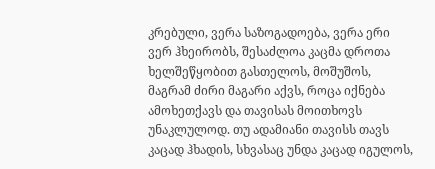კრებული, ვერა საზოგადოება, ვერა ერი ვერ ჰხეირობს, შესაძლოა კაცმა დროთა ხელშეწყობით გასთელოს, მოშუშოს, მაგრამ ძირი მაგარი აქვს, როცა იქნება ამოხეთქავს და თავისას მოითხოვს უნაკლულოდ. თუ ადამიანი თავისს თავს კაცად ჰხადის, სხვასაც უნდა კაცად იგულოს,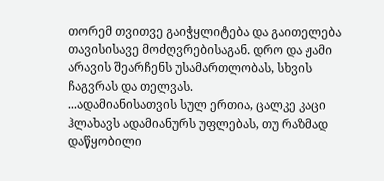თორემ თვითვე გაიჭყლიტება და გაითელება თავისისავე მოძღვრებისაგან. დრო და ჟამი არავის შეარჩენს უსამართლობას, სხვის ჩაგვრას და თელვას.
...ადამიანისათვის სულ ერთია, ცალკე კაცი ჰლახავს ადამიანურს უფლებას, თუ რაზმად დაწყობილი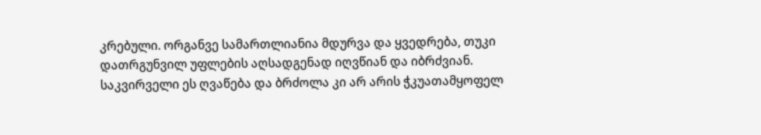კრებული. ორგანვე სამართლიანია მდურვა და ყვედრება, თუკი დათრგუნვილ უფლების აღსადგენად იღვწიან და იბრძვიან. საკვირველი ეს ღვაწება და ბრძოლა კი არ არის ჭკუათამყოფელ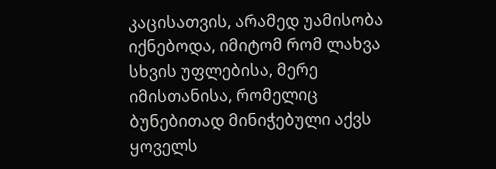კაცისათვის, არამედ უამისობა იქნებოდა, იმიტომ რომ ლახვა სხვის უფლებისა, მერე იმისთანისა, რომელიც ბუნებითად მინიჭებული აქვს ყოველს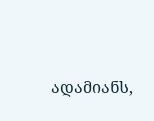ადამიანს,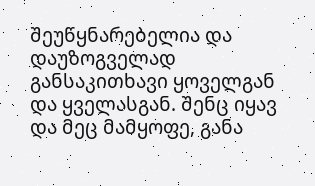შეუწყნარებელია და დაუზოგველად განსაკითხავი ყოველგან და ყველასგან. შენც იყავ და მეც მამყოფე, განა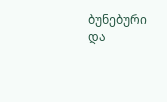ბუნებური და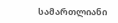სამართლიანი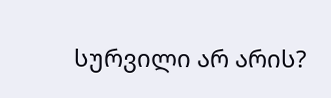სურვილი არ არის?